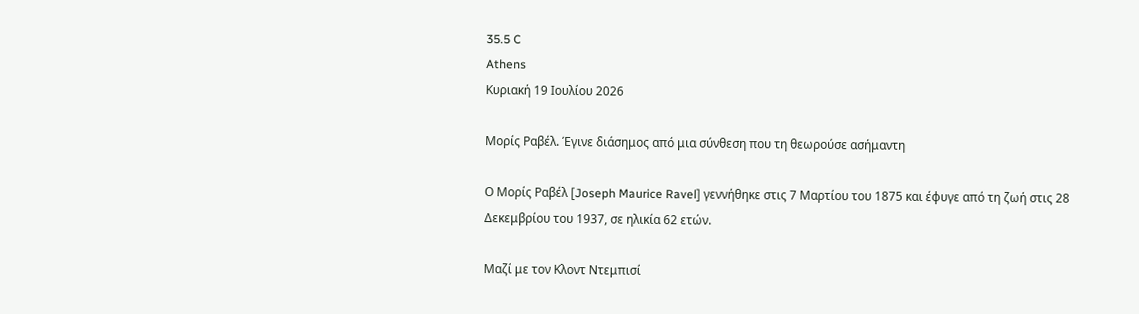35.5 C
Athens
Κυριακή 19 Ιουλίου 2026

Μορίς Ραβέλ. Έγινε διάσημος από μια σύνθεση που τη θεωρούσε ασήμαντη

Ο Μορίς Ραβέλ [Joseph Maurice Ravel] γεννήθηκε στις 7 Μαρτίου του 1875 και έφυγε από τη ζωή στις 28 Δεκεμβρίου του 1937, σε ηλικία 62 ετών.

Μαζί με τον Κλοντ Ντεμπισί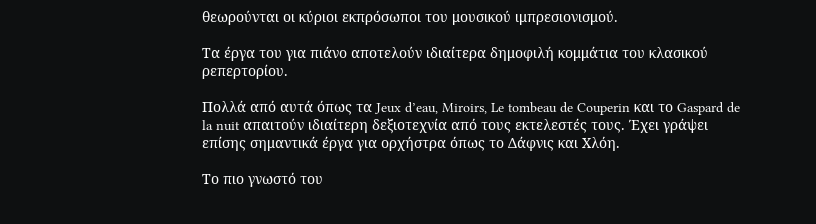θεωρούνται οι κύριοι εκπρόσωποι του μουσικού ιμπρεσιονισμού.

Τα έργα του για πιάνο αποτελούν ιδιαίτερα δημοφιλή κομμάτια του κλασικού ρεπερτορίου.

Πολλά από αυτά όπως τα Jeux d’eau, Miroirs, Le tombeau de Couperin και το Gaspard de la nuit απαιτούν ιδιαίτερη δεξιοτεχνία από τους εκτελεστές τους. Έχει γράψει επίσης σημαντικά έργα για ορχήστρα όπως το Δάφνις και Χλόη.

Το πιο γνωστό του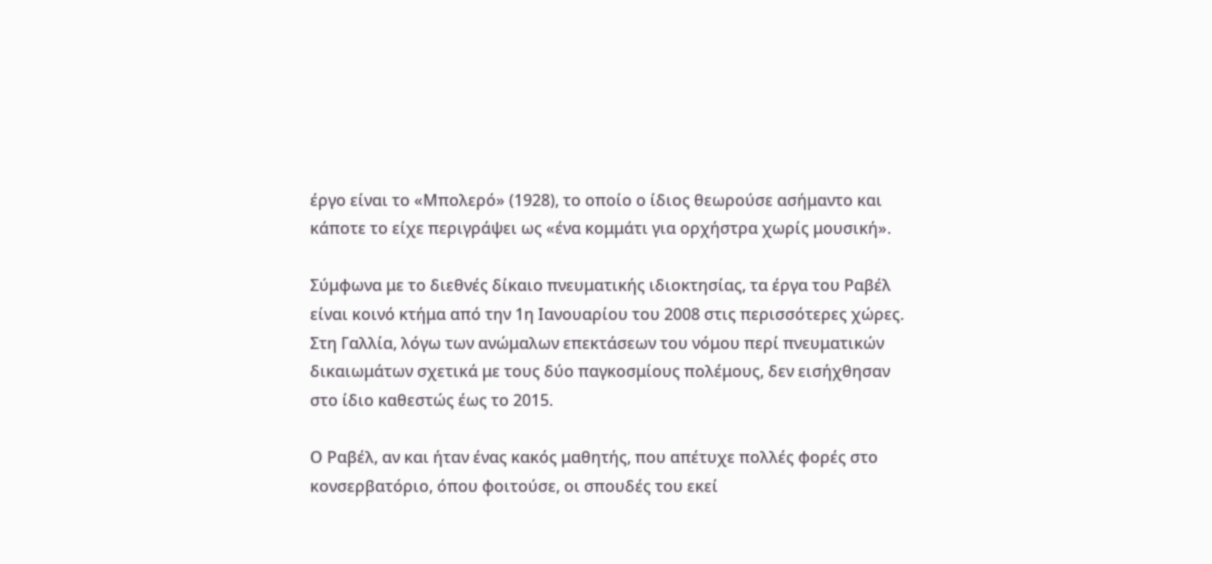έργο είναι το «Μπολερό» (1928), το οποίο ο ίδιος θεωρούσε ασήμαντο και κάποτε το είχε περιγράψει ως «ένα κομμάτι για ορχήστρα χωρίς μουσική».

Σύμφωνα με το διεθνές δίκαιο πνευματικής ιδιοκτησίας, τα έργα του Ραβέλ είναι κοινό κτήμα από την 1η Ιανουαρίου του 2008 στις περισσότερες χώρες. Στη Γαλλία, λόγω των ανώμαλων επεκτάσεων του νόμου περί πνευματικών δικαιωμάτων σχετικά με τους δύο παγκοσμίους πολέμους, δεν εισήχθησαν στο ίδιο καθεστώς έως το 2015.

Ο Ραβέλ, αν και ήταν ένας κακός μαθητής, που απέτυχε πολλές φορές στο κονσερβατόριο, όπου φοιτούσε, οι σπουδές του εκεί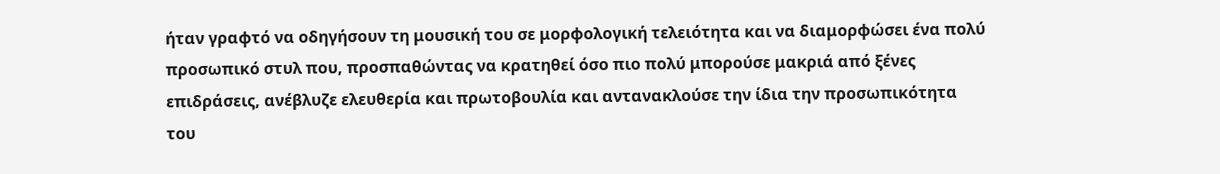ήταν γραφτό να οδηγήσουν τη μουσική του σε μορφολογική τελειότητα και να διαμορφώσει ένα πολύ προσωπικό στυλ που, προσπαθώντας να κρατηθεί όσο πιο πολύ μπορούσε μακριά από ξένες επιδράσεις, ανέβλυζε ελευθερία και πρωτοβουλία και αντανακλούσε την ίδια την προσωπικότητα του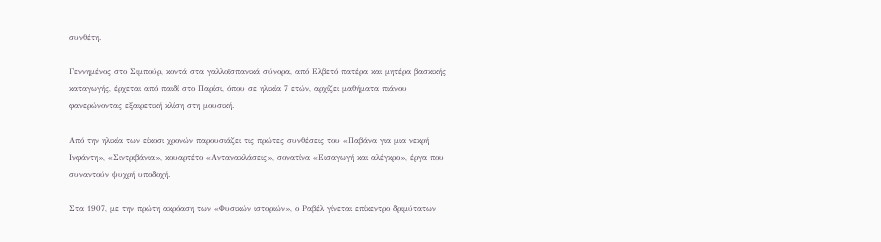συνθέτη.

Γεννημένος στο Σιμπούρ, κοντά στα γαλλοϊσπανικά σύνορα, από Ελβετό πατέρα και μητέρα βασκικής καταγωγής, έρχεται από παιδί στο Παρίσι, όπου σε ηλικία 7 ετών, αρχίζει μαθήματα πιάνου φανερώνοντας εξαιρετική κλίση στη μουσική.

Από την ηλικία των είκοσι χρονών παρουσιάζει τις πρώτες συνθέσεις του «Παβάνα για μια νεκρή Ινφάντη», «Σιντριβάνια», κουαρτέτο «Αντανακλάσεις», σονατίνα «Εισαγωγή και αλέγκρο», έργα που συναντούν ψυχρή υποδοχή.

Στα 1907, με την πρώτη ακρόαση των «Φυσικών ιστοριών», ο Ραβέλ γίνεται επίκεντρο δριμύτατων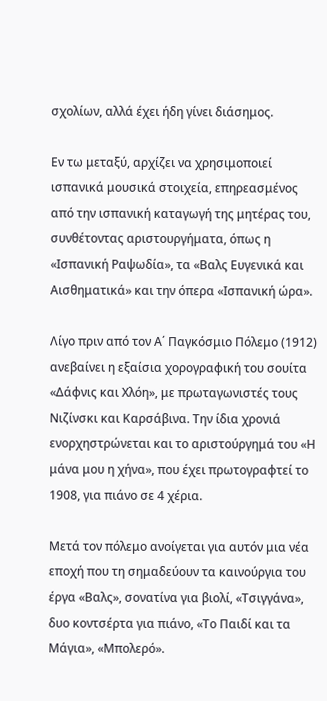σχολίων, αλλά έχει ήδη γίνει διάσημος.

Εν τω μεταξύ, αρχίζει να χρησιμοποιεί ισπανικά μουσικά στοιχεία, επηρεασμένος από την ισπανική καταγωγή της μητέρας του, συνθέτοντας αριστουργήματα, όπως η «Ισπανική Ραψωδία», τα «Βαλς Ευγενικά και Αισθηματικά» και την όπερα «Ισπανική ώρα».

Λίγο πριν από τον Α΄ Παγκόσμιο Πόλεμο (1912) ανεβαίνει η εξαίσια χορογραφική του σουίτα «Δάφνις και Χλόη», με πρωταγωνιστές τους Νιζίνσκι και Καρσάβινα. Την ίδια χρονιά ενορχηστρώνεται και το αριστούργημά του «Η μάνα μου η χήνα», που έχει πρωτογραφτεί το 1908, για πιάνο σε 4 χέρια.

Μετά τον πόλεμο ανοίγεται για αυτόν μια νέα εποχή που τη σημαδεύουν τα καινούργια του έργα «Βαλς», σονατίνα για βιολί, «Τσιγγάνα», δυο κοντσέρτα για πιάνο, «Το Παιδί και τα Μάγια», «Μπολερό».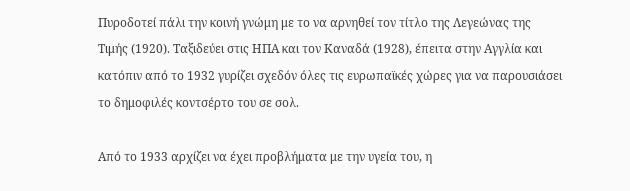Πυροδοτεί πάλι την κοινή γνώμη με το να αρνηθεί τον τίτλο της Λεγεώνας της Τιμής (1920). Ταξιδεύει στις ΗΠΑ και τον Καναδά (1928), έπειτα στην Αγγλία και κατόπιν από το 1932 γυρίζει σχεδόν όλες τις ευρωπαϊκές χώρες για να παρουσιάσει το δημοφιλές κοντσέρτο του σε σολ.

Από το 1933 αρχίζει να έχει προβλήματα με την υγεία του, η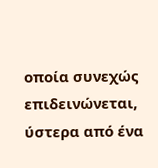οποία συνεχώς επιδεινώνεται, ύστερα από ένα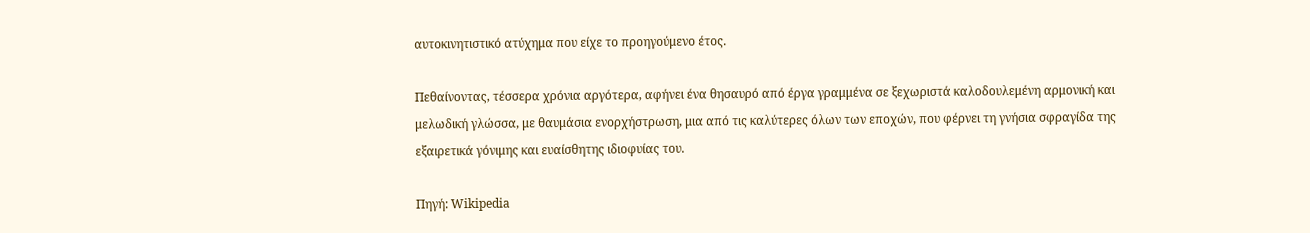αυτοκινητιστικό ατύχημα που είχε το προηγούμενο έτος.

Πεθαίνοντας, τέσσερα χρόνια αργότερα, αφήνει ένα θησαυρό από έργα γραμμένα σε ξεχωριστά καλοδουλεμένη αρμονική και μελωδική γλώσσα, με θαυμάσια ενορχήστρωση, μια από τις καλύτερες όλων των εποχών, που φέρνει τη γνήσια σφραγίδα της εξαιρετικά γόνιμης και ευαίσθητης ιδιοφυίας του.

Πηγή: Wikipedia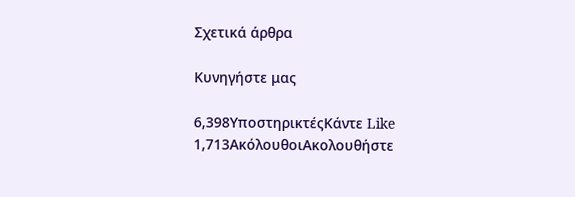Σχετικά άρθρα

Κυνηγήστε μας

6,398ΥποστηρικτέςΚάντε Like
1,713ΑκόλουθοιΑκολουθήστε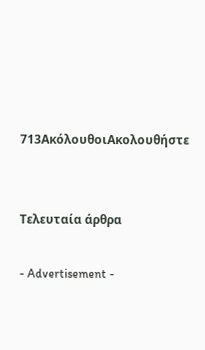713ΑκόλουθοιΑκολουθήστε


Τελευταία άρθρα

- Advertisement -